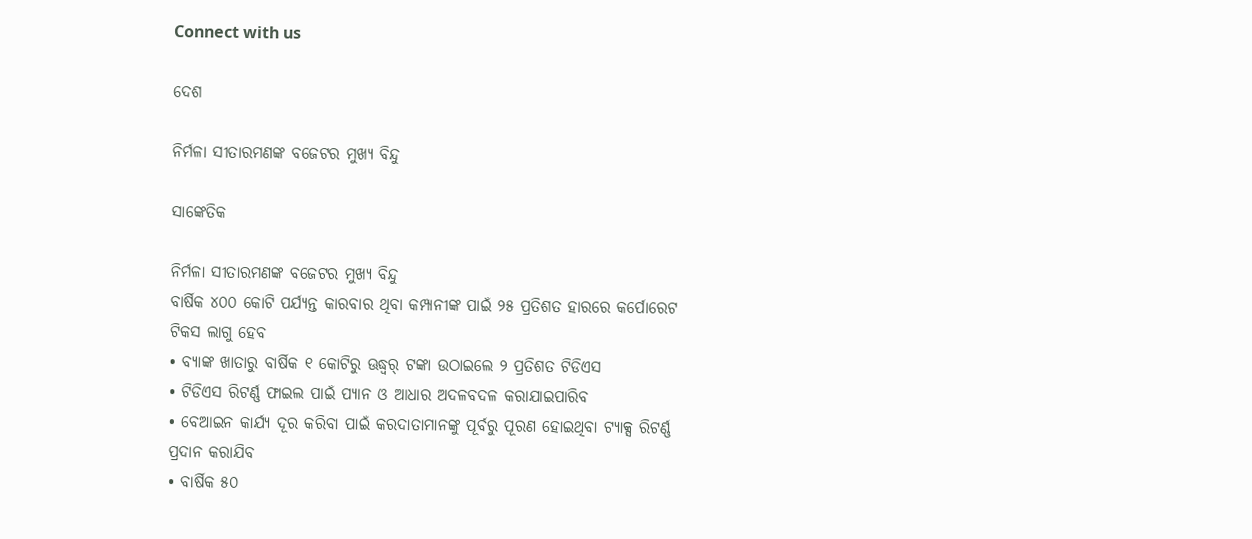Connect with us

ଦେଶ

ନିର୍ମଳା ସୀତାରମଣଙ୍କ ବଜେଟର ମୁଖ୍ୟ ବିନ୍ଦୁ

ସାଙ୍କେତିକ

ନିର୍ମଳା ସୀତାରମଣଙ୍କ ବଜେଟର ମୁଖ୍ୟ ବିନ୍ଦୁ
ବାର୍ଷିକ ୪୦୦ କୋଟି ପର୍ଯ୍ୟନ୍ତ କାରବାର ଥିବା କମ୍ପାନୀଙ୍କ ପାଇଁ ୨୫ ପ୍ରତିଶତ ହାରରେ କର୍ପୋରେଟ ଟିକସ ଲାଗୁ ହେବ
• ବ୍ୟାଙ୍କ ଖାତାରୁ ବାର୍ଷିକ ୧ କୋଟିରୁ ଊଦ୍ଧ୍ୱର୍ ଟଙ୍କା ଉଠାଇଲେ ୨ ପ୍ରତିଶତ ଟିଡିଏସ
• ଟିଡିଏସ ରିଟର୍ଣ୍ଣ ଫାଇଲ ପାଇଁ ପ୍ୟାନ ଓ ଆଧାର ଅଦଳବଦଳ କରାଯାଇପାରିବ
• ବେଆଇନ କାର୍ଯ୍ୟ ଦୂର କରିବା ପାଇଁ କରଦାତାମାନଙ୍କୁ ପୂର୍ବରୁ ପୂରଣ ହୋଇଥିବା ଟ୍ୟାକ୍ସ ରିଟର୍ଣ୍ଣ ପ୍ରଦାନ କରାଯିବ
• ବାର୍ଷିକ ୫୦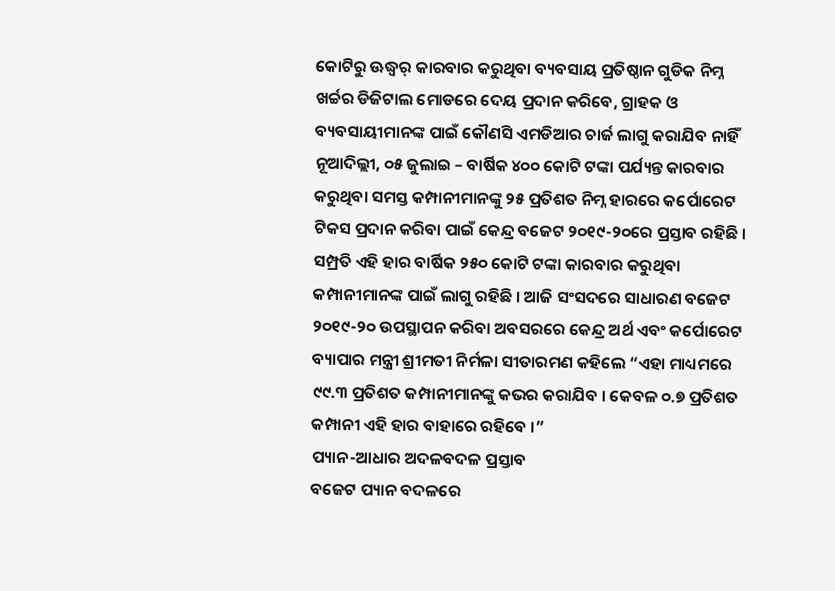କୋଟିରୁ ଊଦ୍ଧ୍ୱର୍ କାରବାର କରୁଥିବା ବ୍ୟବସାୟ ପ୍ରତିଷ୍ଠାନ ଗୁଡିକ ନିମ୍ନ ଖର୍ଚ୍ଚର ଡିଜିଟାଲ ମୋଡରେ ଦେୟ ପ୍ରଦାନ କରିବେ, ଗ୍ରାହକ ଓ ବ୍ୟବସାୟୀମାନଙ୍କ ପାଇଁ କୌଣସି ଏମଡିଆର ଚାର୍ଜ ଲାଗୁ କରାଯିବ ନାହିଁ
ନୂଆଦିଲ୍ଲୀ, ୦୫ ଜୁଲାଇ – ବାର୍ଷିକ ୪୦୦ କୋଟି ଟଙ୍କା ପର୍ଯ୍ୟନ୍ତ କାରବାର କରୁଥିବା ସମସ୍ତ କମ୍ପାନୀମାନଙ୍କୁ ୨୫ ପ୍ରତିଶତ ନିମ୍ନ ହାରରେ କର୍ପୋରେଟ ଟିକସ ପ୍ରଦାନ କରିବା ପାଇଁ କେନ୍ଦ୍ର ବଜେଟ ୨୦୧୯-୨୦ରେ ପ୍ରସ୍ତାବ ରହିଛି । ସମ୍ପ୍ରତି ଏହି ହାର ବାର୍ଷିକ ୨୫୦ କୋଟି ଟଙ୍କା କାରବାର କରୁଥିବା କମ୍ପାନୀମାନଙ୍କ ପାଇଁ ଲାଗୁ ରହିଛି । ଆଜି ସଂସଦରେ ସାଧାରଣ ବଜେଟ ୨୦୧୯-୨୦ ଉପସ୍ଥାପନ କରିବା ଅବସରରେ କେନ୍ଦ୍ର ଅର୍ଥ ଏବଂ କର୍ପୋରେଟ ବ୍ୟାପାର ମନ୍ତ୍ରୀ ଶ୍ରୀମତୀ ନିର୍ମଳା ସୀତାରମଣ କହିଲେ “ଏହା ମାଧ୍ୟମରେ ୯୯.୩ ପ୍ରତିଶତ କମ୍ପାନୀମାନଙ୍କୁ କଭର କରାଯିବ । କେବଳ ୦.୭ ପ୍ରତିଶତ କମ୍ପାନୀ ଏହି ହାର ବାହାରେ ରହିବେ ।”
ପ୍ୟାନ-ଆଧାର ଅଦଳବଦଳ ପ୍ରସ୍ତାବ
ବଜେଟ ପ୍ୟାନ ବଦଳରେ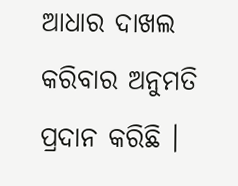ଆଧାର ଦାଖଲ କରିବାର ଅନୁମତି ପ୍ରଦାନ କରିଛି ।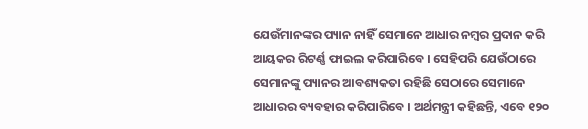ଯେଉଁମାନଙ୍କର ପ୍ୟାନ ନାହିଁ ସେମାନେ ଆଧାର ନମ୍ବର ପ୍ରଦାନ କରି ଆୟକର ରିଟର୍ଣ୍ଣ ଫାଇଲ କରିପାରିବେ । ସେହିପରି ଯେଉଁଠାରେ ସେମାନଙ୍କୁ ପ୍ୟାନର ଆବଶ୍ୟକତା ରହିଛି ସେଠାରେ ସେମାନେ ଆଧାରର ବ୍ୟବହାର କରିପାରିବେ । ଅର୍ଥମନ୍ତ୍ରୀ କହିଛନ୍ତି, ଏବେ ୧୨୦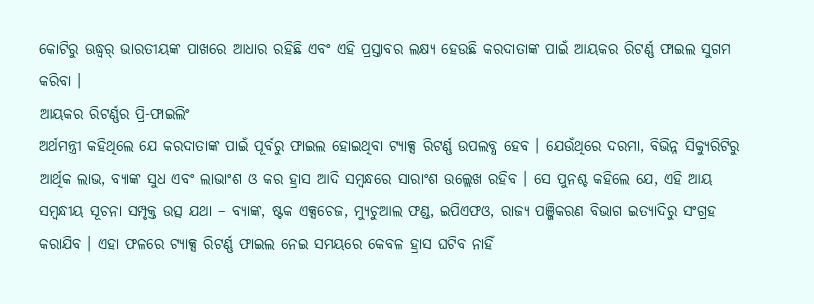କୋଟିରୁ ଊଦ୍ଧ୍ୱର୍ ଭାରତୀୟଙ୍କ ପାଖରେ ଆଧାର ରହିଛି ଏବଂ ଏହି ପ୍ରସ୍ତାବର ଲକ୍ଷ୍ୟ ହେଉଛି କରଦାତାଙ୍କ ପାଇଁ ଆୟକର ରିଟର୍ଣ୍ଣ ଫାଇଲ ସୁଗମ କରିବା ।
ଆୟକର ରିଟର୍ଣ୍ଣର ପ୍ରି-ଫାଇଲିଂ
ଅର୍ଥମନ୍ତ୍ରୀ କହିଥିଲେ ଯେ କରଦାତାଙ୍କ ପାଇଁ ପୂର୍ବରୁ ଫାଇଲ ହୋଇଥିବା ଟ୍ୟାକ୍ସ ରିଟର୍ଣ୍ଣ ଉପଲବ୍ଧ ହେବ । ଯେଉଁଥିରେ ଦରମା, ବିଭିନ୍ନ ସିକ୍ୟୁରିଟିରୁ ଆର୍ଥିକ ଲାଭ, ବ୍ୟାଙ୍କ ସୁଧ ଏବଂ ଲାଭାଂଶ ଓ କର ହ୍ରାସ ଆଦି ସମ୍ବନ୍ଧରେ ସାରାଂଶ ଉଲ୍ଲେଖ ରହିବ । ସେ ପୁନଶ୍ଚ କହିଲେ ଯେ, ଏହି ଆୟ ସମ୍ବନ୍ଧୀୟ ସୂଚନା ସମ୍ପୃକ୍ତ ଉତ୍ସ ଯଥା – ବ୍ୟାଙ୍କ, ଷ୍ଟକ ଏକ୍ସଚେଜ, ମ୍ୟୁଚୁଆଲ ଫଣ୍ଡ, ଇପିଏଫଓ, ରାଜ୍ୟ ପଞ୍ଜିକରଣ ବିଭାଗ ଇତ୍ୟାଦିରୁ ସଂଗ୍ରହ କରାଯିବ । ଏହା ଫଳରେ ଟ୍ୟାକ୍ସ ରିଟର୍ଣ୍ଣ ଫାଇଲ ନେଇ ସମୟରେ କେବଳ ହ୍ରାସ ଘଟିବ ନାହିଁ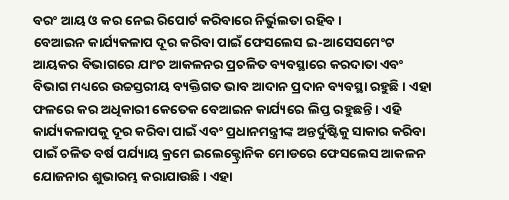ବରଂ ଆୟ ଓ କର ନେଇ ରିପୋର୍ଟ କରିବାରେ ନିର୍ଭୁଲତା ରହିବ ।
ବେଆଇନ କାର୍ଯ୍ୟକଳାପ ଦୂର କରିବା ପାଇଁ ଫେସଲେସ ଇ-ଆସେସମେଂଟ
ଆୟକର ବିଭାଗରେ ଯାଂଚ ଆକଳନର ପ୍ରଚଳିତ ବ୍ୟବସ୍ଥାରେ କରଦାତା ଏବଂ ବିଭାଗ ମଧ୍ୟରେ ଉଚ୍ଚସ୍ତରୀୟ ବ୍ୟକ୍ତିଗତ ଭାବ ଆଦାନ ପ୍ରଦାନ ବ୍ୟବସ୍ଥା ରହୁଛି । ଏହା ଫଳରେ କର ଅଧିକାରୀ କେତେକ ବେଆଇନ କାର୍ଯ୍ୟରେ ଲିପ୍ତ ରହୁଛନ୍ତି । ଏହି କାର୍ଯ୍ୟକଳାପକୁ ଦୂର କରିବା ପାଇଁ ଏବଂ ପ୍ରଧାନମନ୍ତ୍ରୀଙ୍କ ଅନ୍ତର୍ଦୁଷ୍ଟିକୁ ସାକାର କରିବା ପାଇଁ ଚଳିତ ବର୍ଷ ପର୍ଯ୍ୟାୟ କ୍ରମେ ଇଲେକ୍ଟ୍ରୋନିକ ମୋଡରେ ଫେସଲେସ ଆକଳନ ଯୋଜନାର ଶୁଭାରମ୍ଭ କରାଯାଉଛି । ଏହା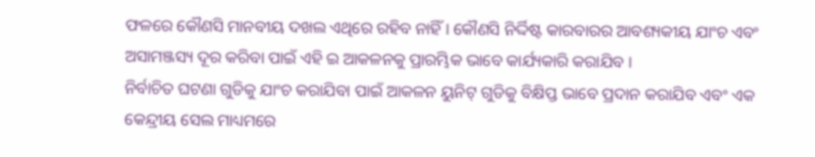ଫଳରେ କୌଣସି ମାନବୀୟ ଦଖଲ ଏଥିରେ ରହିବ ନାହିଁ । କୌଣସି ନିର୍ଦ୍ଦିଷ୍ଟ କାରବାରର ଆବଶ୍ୟକୀୟ ଯାଂଚ ଏବଂ ଅସାମଞ୍ଜସ୍ୟ ଦୂର କରିବା ପାଇଁ ଏହି ଇ ଆକଳନକୁ ପ୍ରାରମ୍ଭିକ ଭାବେ କାର୍ଯ୍ୟକାରି କରାଯିବ ।
ନିର୍ବାଚିତ ଘଟଣା ଗୁଡିକୁ ଯାଂଚ କରାଯିବା ପାଇଁ ଆକଳନ ୟୁନିଟ୍ ଗୁଡିକୁ ବିକ୍ଷିପ୍ତ ଭାବେ ପ୍ରଦାନ କରାଯିବ ଏବଂ ଏକ କେନ୍ଦ୍ରୀୟ ସେଲ ମାଧ୍ୟମରେ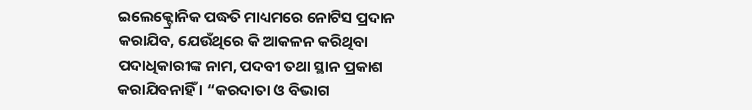ଇଲେକ୍ଟ୍ରୋନିକ ପଦ୍ଧତି ମାଧ୍ୟମରେ ନୋଟିସ ପ୍ରଦାନ କରାଯିବ, ଯେଉଁଥିରେ କି ଆକଳନ କରିଥିବା ପଦାଧିକାରୀଙ୍କ ନାମ, ପଦବୀ ତଥା ସ୍ଥାନ ପ୍ରକାଶ କରାଯିବନାହିଁ । “କରଦାତା ଓ ବିଭାଗ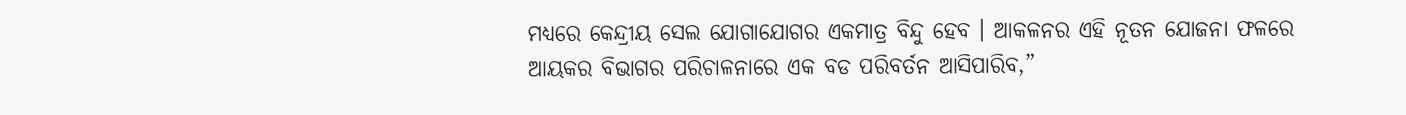ମଧ୍ୟରେ କେନ୍ଦ୍ରୀୟ ସେଲ ଯୋଗାଯୋଗର ଏକମାତ୍ର ବିନ୍ଦୁ ହେବ । ଆକଳନର ଏହି ନୂତନ ଯୋଜନା ଫଳରେ ଆୟକର ବିଭାଗର ପରିଚାଳନାରେ ଏକ ବଡ ପରିବର୍ତନ ଆସିପାରିବ,”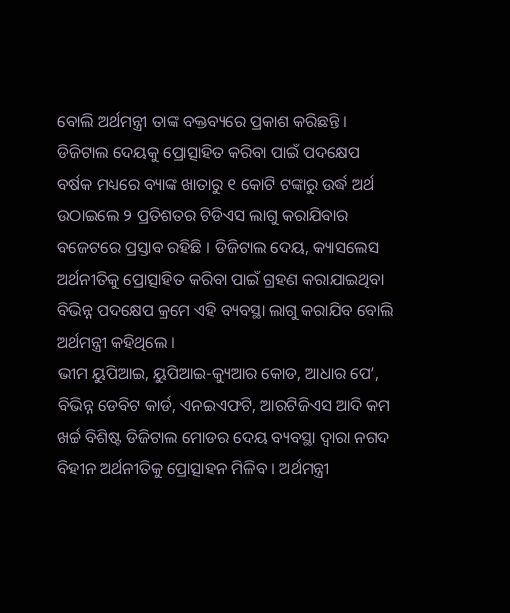ବୋଲି ଅର୍ଥମନ୍ତ୍ରୀ ତାଙ୍କ ବକ୍ତବ୍ୟରେ ପ୍ରକାଶ କରିଛନ୍ତି ।
ଡିଜିଟାଲ ଦେୟକୁ ପ୍ରୋତ୍ସାହିତ କରିବା ପାଇଁ ପଦକ୍ଷେପ
ବର୍ଷକ ମଧ୍ୟରେ ବ୍ୟାଙ୍କ ଖାତାରୁ ୧ କୋଟି ଟଙ୍କାରୁ ଉର୍ଦ୍ଧ ଅର୍ଥ ଉଠାଇଲେ ୨ ପ୍ରତିଶତର ଟିଡିଏସ ଲାଗୁ କରାଯିବାର ବଜେଟରେ ପ୍ରସ୍ତାବ ରହିଛି । ଡିଜିଟାଲ ଦେୟ, କ୍ୟାସଲେସ ଅର୍ଥନୀତିକୁ ପ୍ରୋତ୍ସାହିତ କରିବା ପାଇଁ ଗ୍ରହଣ କରାଯାଇଥିବା ବିଭିନ୍ନ ପଦକ୍ଷେପ କ୍ରମେ ଏହି ବ୍ୟବସ୍ଥା ଲାଗୁ କରାଯିବ ବୋଲି ଅର୍ଥମନ୍ତ୍ରୀ କହିଥିଲେ ।
ଭୀମ ୟୁପିଆଇ, ୟୁପିଆଇ-କ୍ୟୁଆର କୋଡ, ଆଧାର ପେ’, ବିଭିନ୍ନ ଡେବିଟ କାର୍ଡ, ଏନଇଏଫଟି, ଆରଟିଜିଏସ ଆଦି କମ ଖର୍ଚ୍ଚ ବିଶିଷ୍ଟ ଡିଜିଟାଲ ମୋଡର ଦେୟ ବ୍ୟବସ୍ଥା ଦ୍ୱାରା ନଗଦ ବିହୀନ ଅର୍ଥନୀତିକୁ ପ୍ରୋତ୍ସାହନ ମିଳିବ । ଅର୍ଥମନ୍ତ୍ରୀ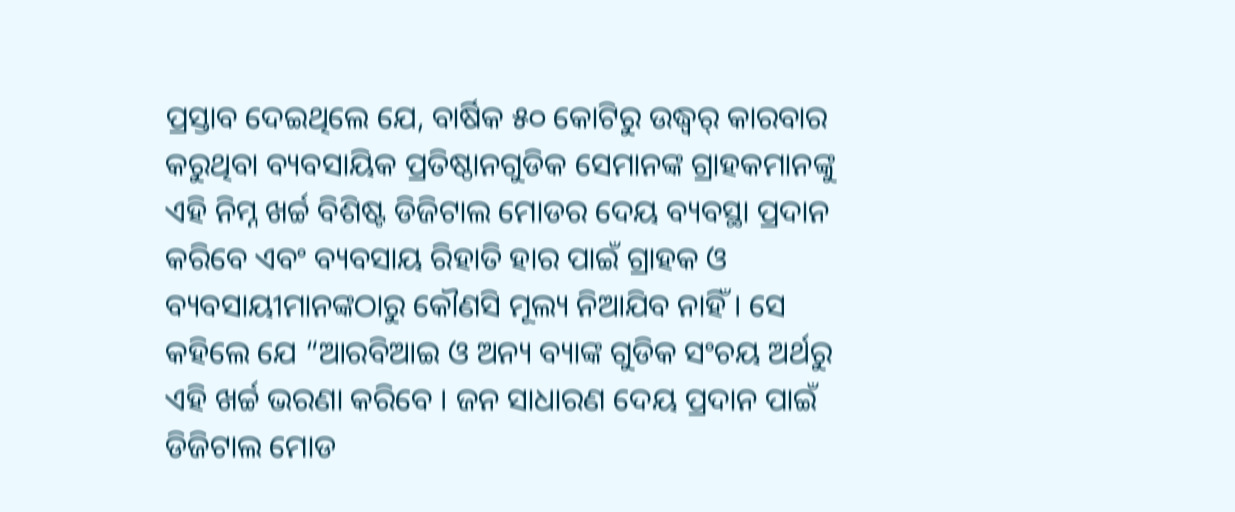ପ୍ରସ୍ତାବ ଦେଇଥିଲେ ଯେ, ବାର୍ଷିକ ୫୦ କୋଟିରୁ ଉଦ୍ଧ୍ୱର୍ କାରବାର କରୁଥିବା ବ୍ୟବସାୟିକ ପ୍ରତିଷ୍ଠାନଗୁଡିକ ସେମାନଙ୍କ ଗ୍ରାହକମାନଙ୍କୁ ଏହି ନିମ୍ନ ଖର୍ଚ୍ଚ ବିଶିଷ୍ଟ ଡିଜିଟାଲ ମୋଡର ଦେୟ ବ୍ୟବସ୍ଥା ପ୍ରଦାନ କରିବେ ଏବଂ ବ୍ୟବସାୟ ରିହାତି ହାର ପାଇଁ ଗ୍ରାହକ ଓ ବ୍ୟବସାୟୀମାନଙ୍କଠାରୁ କୌଣସି ମୂଲ୍ୟ ନିଆଯିବ ନାହିଁ । ସେ କହିଲେ ଯେ “ଆରବିଆଇ ଓ ଅନ୍ୟ ବ୍ୟାଙ୍କ ଗୁଡିକ ସଂଚୟ ଅର୍ଥରୁ ଏହି ଖର୍ଚ୍ଚ ଭରଣା କରିବେ । ଜନ ସାଧାରଣ ଦେୟ ପ୍ରଦାନ ପାଇଁ ଡିଜିଟାଲ ମୋଡ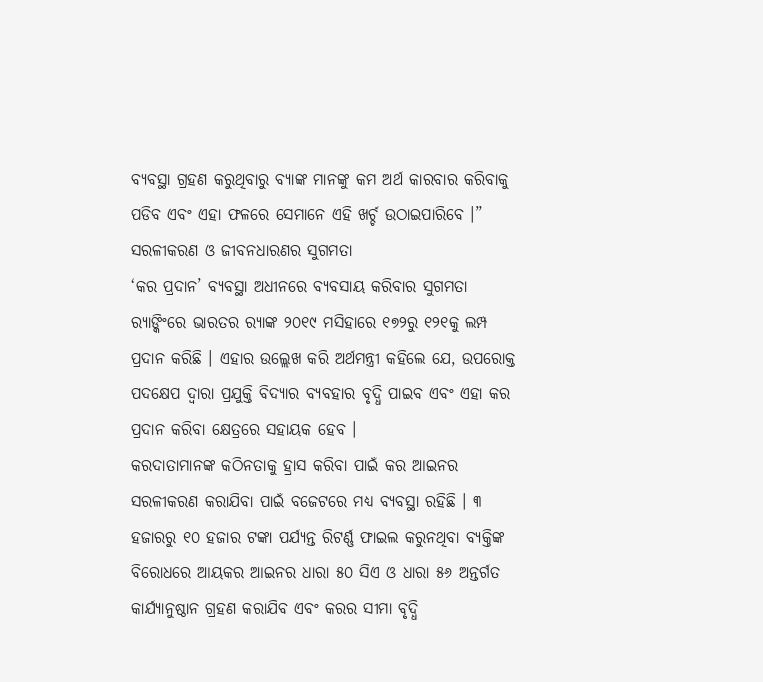ବ୍ୟବସ୍ଥା ଗ୍ରହଣ କରୁଥିବାରୁ ବ୍ୟାଙ୍କ ମାନଙ୍କୁ କମ ଅର୍ଥ କାରବାର କରିବାକୁ ପଡିବ ଏବଂ ଏହା ଫଳରେ ସେମାନେ ଏହି ଖର୍ଚ୍ଚ ଉଠାଇପାରିବେ ।”
ସରଳୀକରଣ ଓ ଜୀବନଧାରଣର ସୁଗମତା
‘କର ପ୍ରଦାନ’ ବ୍ୟବସ୍ଥା ଅଧୀନରେ ବ୍ୟବସାୟ କରିବାର ସୁଗମତା ର‌୍ୟାଙ୍କିଂରେ ଭାରତର ର‌୍ୟାଙ୍କ ୨୦୧୯ ମସିହାରେ ୧୭୨ରୁ ୧୨୧କୁ ଲମ୍ପ ପ୍ରଦାନ କରିଛି । ଏହାର ଉଲ୍ଲେଖ କରି ଅର୍ଥମନ୍ତ୍ରୀ କହିଲେ ଯେ, ଉପରୋକ୍ତ ପଦକ୍ଷେପ ଦ୍ୱାରା ପ୍ରଯୁକ୍ତି ବିଦ୍ୟାର ବ୍ୟବହାର ବୃଦ୍ଧି ପାଇବ ଏବଂ ଏହା କର ପ୍ରଦାନ କରିବା କ୍ଷେତ୍ରରେ ସହାୟକ ହେବ ।
କରଦାତାମାନଙ୍କ କଠିନତାକୁ ହ୍ରାସ କରିବା ପାଇଁ କର ଆଇନର ସରଳୀକରଣ କରାଯିବା ପାଇଁ ବଜେଟରେ ମଧ୍ୟ ବ୍ୟବସ୍ଥା ରହିଛି । ୩ ହଜାରରୁ ୧୦ ହଜାର ଟଙ୍କା ପର୍ଯ୍ୟନ୍ତ ରିଟର୍ଣ୍ଣ ଫାଇଲ କରୁନଥିବା ବ୍ୟକ୍ତିଙ୍କ ବିରୋଧରେ ଆୟକର ଆଇନର ଧାରା ୫୦ ସିଏ ଓ ଧାରା ୫୬ ଅନ୍ତର୍ଗତ କାର୍ଯ୍ୟାନୁଷ୍ଠାନ ଗ୍ରହଣ କରାଯିବ ଏବଂ କରର ସୀମା ବୃଦ୍ଧି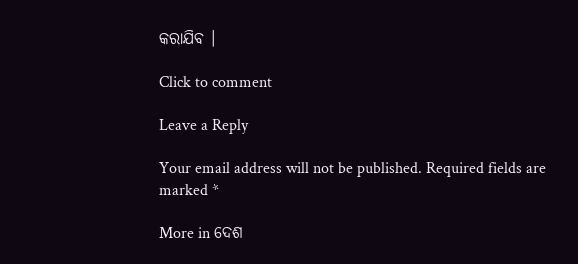କରାଯିବ ।

Click to comment

Leave a Reply

Your email address will not be published. Required fields are marked *

More in ଦେଶ